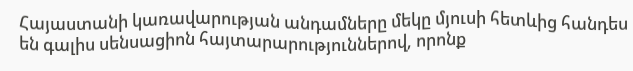Հայաստանի կառավարության անդամները մեկը մյուսի հետևից հանդես են գալիս սենսացիոն հայտարարություններով, որոնք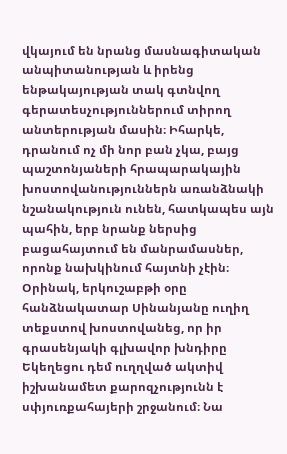վկայում են նրանց մասնագիտական անպիտանության և իրենց ենթակայության տակ գտնվող գերատեսչություններում տիրող անտերության մասին։ Իհարկե, դրանում ոչ մի նոր բան չկա, բայց պաշտոնյաների հրապարակային խոստովանություններն առանձնակի նշանակություն ունեն, հատկապես այն պահին, երբ նրանք ներսից բացահայտում են մանրամասներ, որոնք նախկինում հայտնի չէին։
Օրինակ, երկուշաբթի օրը հանձնակատար Սինանյանը ուղիղ տեքստով խոստովանեց, որ իր գրասենյակի գլխավոր խնդիրը Եկեղեցու դեմ ուղղված ակտիվ իշխանամետ քարոզչությունն է սփյուռքահայերի շրջանում։ Նա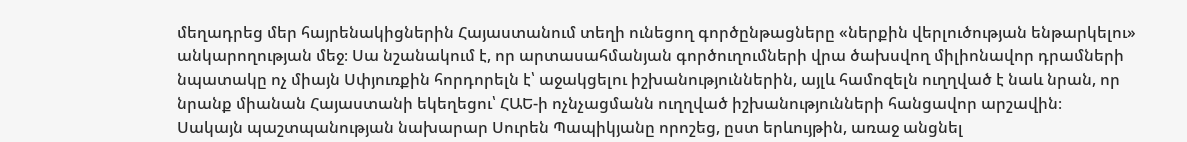մեղադրեց մեր հայրենակիցներին Հայաստանում տեղի ունեցող գործընթացները «ներքին վերլուծության ենթարկելու» անկարողության մեջ։ Սա նշանակում է, որ արտասահմանյան գործուղումների վրա ծախսվող միլիոնավոր դրամների նպատակը ոչ միայն Սփյուռքին հորդորելն է՝ աջակցելու իշխանություններին, այլև համոզելն ուղղված է նաև նրան, որ նրանք միանան Հայաստանի եկեղեցու՝ ՀԱԵ-ի ոչնչացմանն ուղղված իշխանությունների հանցավոր արշավին։
Սակայն պաշտպանության նախարար Սուրեն Պապիկյանը որոշեց, ըստ երևույթին, առաջ անցնել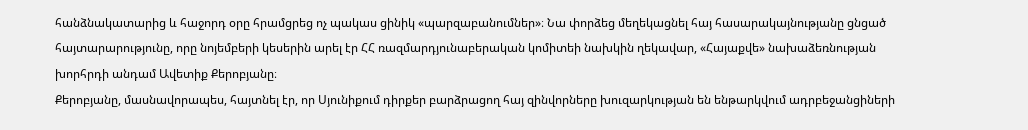հանձնակատարից և հաջորդ օրը հրամցրեց ոչ պակաս ցինիկ «պարզաբանումներ»։ Նա փորձեց մեղեկացնել հայ հասարակայնությանը ցնցած հայտարարությունը, որը նոյեմբերի կեսերին արել էր ՀՀ ռազմարդյունաբերական կոմիտեի նախկին ղեկավար, «Հայաքվե» նախաձեռնության խորհրդի անդամ Ավետիք Քերոբյանը։
Քերոբյանը, մասնավորապես, հայտնել էր, որ Սյունիքում դիրքեր բարձրացող հայ զինվորները խուզարկության են ենթարկվում ադրբեջանցիների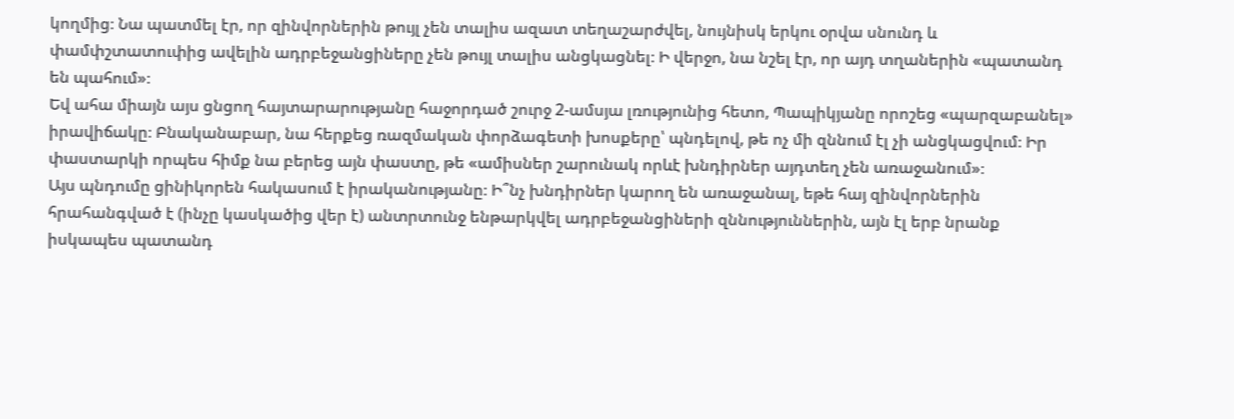կողմից։ Նա պատմել էր, որ զինվորներին թույլ չեն տալիս ազատ տեղաշարժվել, նույնիսկ երկու օրվա սնունդ և փամփշտատուփից ավելին ադրբեջանցիները չեն թույլ տալիս անցկացնել։ Ի վերջո, նա նշել էր, որ այդ տղաներին «պատանդ են պահում»։
Եվ ահա միայն այս ցնցող հայտարարությանը հաջորդած շուրջ 2-ամսյա լռությունից հետո, Պապիկյանը որոշեց «պարզաբանել» իրավիճակը։ Բնականաբար, նա հերքեց ռազմական փորձագետի խոսքերը՝ պնդելով, թե ոչ մի զննում էլ չի անցկացվում։ Իր փաստարկի որպես հիմք նա բերեց այն փաստը, թե «ամիսներ շարունակ որևէ խնդիրներ այդտեղ չեն առաջանում»։
Այս պնդումը ցինիկորեն հակասում է իրականությանը։ Ի՞նչ խնդիրներ կարող են առաջանալ, եթե հայ զինվորներին հրահանգված է (ինչը կասկածից վեր է) անտրտունջ ենթարկվել ադրբեջանցիների զննություններին, այն էլ երբ նրանք իսկապես պատանդ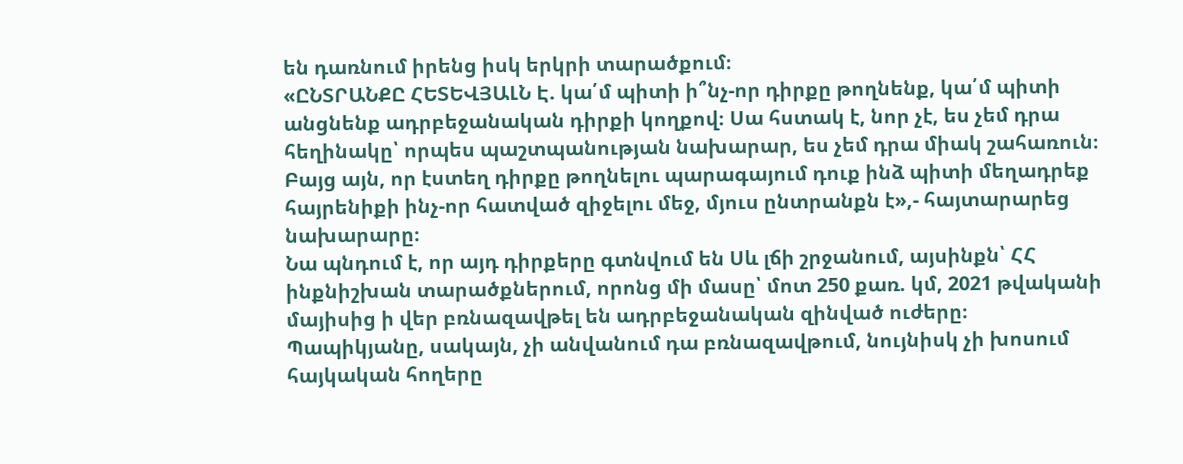են դառնում իրենց իսկ երկրի տարածքում։
«ԸՆՏՐԱՆՔԸ ՀԵՏԵՎՅԱԼՆ Է. կա՛մ պիտի ի՞նչ-որ դիրքը թողնենք, կա՛մ պիտի անցնենք ադրբեջանական դիրքի կողքով։ Սա հստակ է, նոր չէ, ես չեմ դրա հեղինակը՝ որպես պաշտպանության նախարար, ես չեմ դրա միակ շահառուն։ Բայց այն, որ էստեղ դիրքը թողնելու պարագայում դուք ինձ պիտի մեղադրեք հայրենիքի ինչ-որ հատված զիջելու մեջ, մյուս ընտրանքն է»,- հայտարարեց նախարարը։
Նա պնդում է, որ այդ դիրքերը գտնվում են Սև լճի շրջանում, այսինքն՝ ՀՀ ինքնիշխան տարածքներում, որոնց մի մասը՝ մոտ 250 քառ. կմ, 2021 թվականի մայիսից ի վեր բռնազավթել են ադրբեջանական զինված ուժերը։ Պապիկյանը, սակայն, չի անվանում դա բռնազավթում, նույնիսկ չի խոսում հայկական հողերը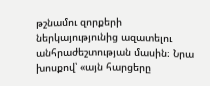թշնամու զորքերի ներկայությունից ազատելու անհրաժեշտության մասին։ Նրա խոսքով՝ «այն հարցերը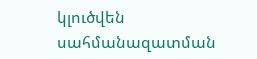կլուծվեն սահմանազատման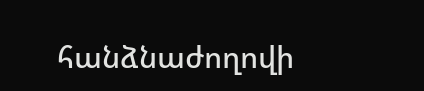հանձնաժողովի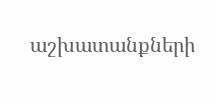աշխատանքների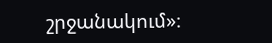շրջանակում»։